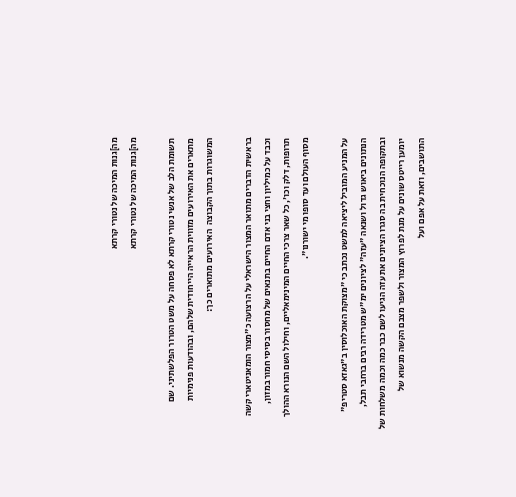מה]גנות המיכה של נטורי קרתא
מה]גנות המיכה של נטורי קרתא

תשומת הלב של אנשי נטורי קרתא לא פסחה על משט הטרור הפלשתיני. שם מתארים את האירועים מזווית הראייה הייחודית שלהם, ובהודעות פנימיות המשוגרות בתוך הקבוצה  האירועים מתוארים כך:

בראשית הדברים מתואר המצור הישראלי על הרצועה כ"מצור הומאניטארי קשה וכבד על כמיליון וחצי בני אדם החיים בתנאים של מחסור בסיסי חמור במזון, תרופות, דלק וכו', כל שאר צרכי החיים המינימאליים, וחילול השם הנורא ההולך מסוף העולם ועד סופו מי ישורנו".

על המניע המוביל ליציאה למשט נכתב כי "מצוקת האוכלוסין ב"גאזא סטריפ" הנתונים ביאוש גדול ושנאה "עזה" לציונים ימ"ש מטרידה רבים ברחבי תבל, ובתקופה הנוכחית בה סגרו הציונים את עזה הגיעו לשם כבר כמה וכמה משלחות של יומען רייטס שונים על מנת לפרוץ המצור ולשפר מצבם הקשה מנשוא של התושבים, וזאת על אפם ועל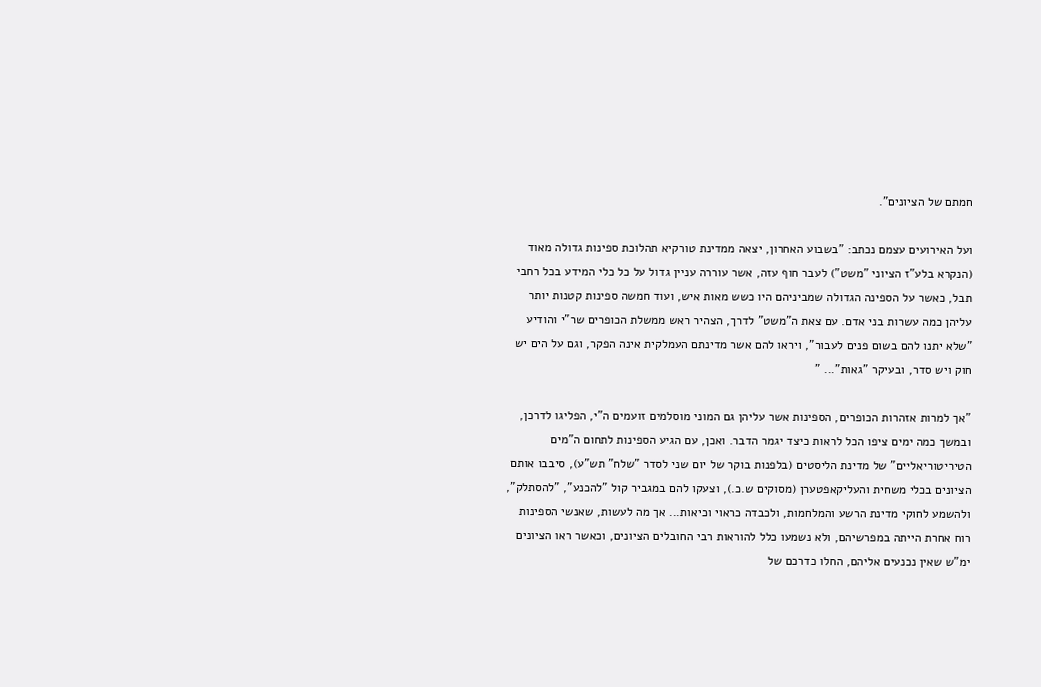חמתם של הציונים".

ועל האירועים עצמם נכתב: "בשבוע האחרון, יצאה ממדינת טורקיא תהלוכת ספינות גדולה מאוד (הנקרא בלע"ז הציוני "משט") לעבר חוף עזה, אשר עוררה עניין גדול על כל כלי המידע בכל רחבי תבל, כאשר על הספינה הגדולה שמביניהם היו כשש מאות איש, ועוד חמשה ספינות קטנות יותר עליהן כמה עשרות בני אדם. עם צאת ה"משט" לדרך, הצהיר ראש ממשלת הכופרים שר"י והודיע "שלא יתנו להם בשום פנים לעבור", ויראו להם אשר מדינתם העמלקית אינה הפקר, וגם על הים יש חוק ויש סדר, ובעיקר "גאות"... "

"אך למרות אזהרות הכופרים, הספינות אשר עליהן גם המוני מוסלמים זועמים ה"י, הפליגו לדרכן, ובמשך כמה ימים ציפו הכל לראות כיצד יגמר הדבר. ואכן, עם הגיע הספינות לתחום ה"מים הטיריטוריאליים" של מדינת הליסטים (בלפנות בוקר של יום שני לסדר "שלח" תש"ע), סיבבו אותם הציונים בכלי משחית והעליקאפטערן (מסוקים ש.כ.), וצעקו להם במגביר קול "להכנע", "להסתלק", ולהשמע לחוקי מדינת הרשע והמלחמות, ולכבדה כראוי וכיאות... אך מה לעשות, שאנשי הספינות רוח אחרת הייתה במפרשיהם, ולא נשמעו כלל להוראות רבי החובלים הציונים, וכאשר ראו הציונים ימ"ש שאין נכנעים אליהם, החלו כדרכם של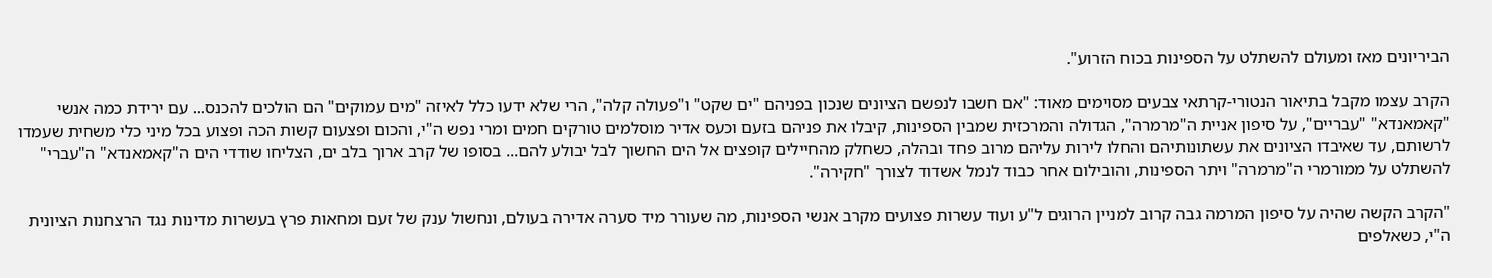הביריונים מאז ומעולם להשתלט על הספינות בכוח הזרוע".

הקרב עצמו מקבל בתיאור הנטורי-קרתאי צבעים מסוימים מאוד: "אם חשבו לנפשם הציונים שנכון בפניהם "ים שקט" ו"פעולה קלה", הרי שלא ידעו כלל לאיזה "מים עמוקים" הם הולכים להכנס... עם ירידת כמה אנשי "קאמאנדא" "עבריים", על סיפון אניית ה"מרמרה", הגדולה והמרכזית שמבין הספינות, קיבלו את פניהם בזעם וכעס אדיר מוסלמים טורקים חמים ומרי נפש ה"י, והכום ופצעום קשות הכה ופצוע בכל מיני כלי משחית שעמדו לרשותם, עד שאיבדו הציונים את עשתונותיהם והחלו לירות עליהם מרוב פחד ובהלה, כשחלק מהחיילים קופצים אל הים החשוך לבל יבולע להם... בסופו של קרב ארוך בלב ים, הצליחו שודדי הים ה"קאמאנדא" ה"עברי" להשתלט על ממורמרי ה"מרמרה" ויתר הספינות, והובילום אחר כבוד לנמל אשדוד לצורך "חקירה".

"הקרב הקשה שהיה על סיפון המרמה גבה קרוב למניין הרוגים ל"ע ועוד עשרות פצועים מקרב אנשי הספינות, מה שעורר מיד סערה אדירה בעולם, ונחשול ענק של זעם ומחאות פרץ בעשרות מדינות נגד הרצחנות הציונית ה"י, כשאלפים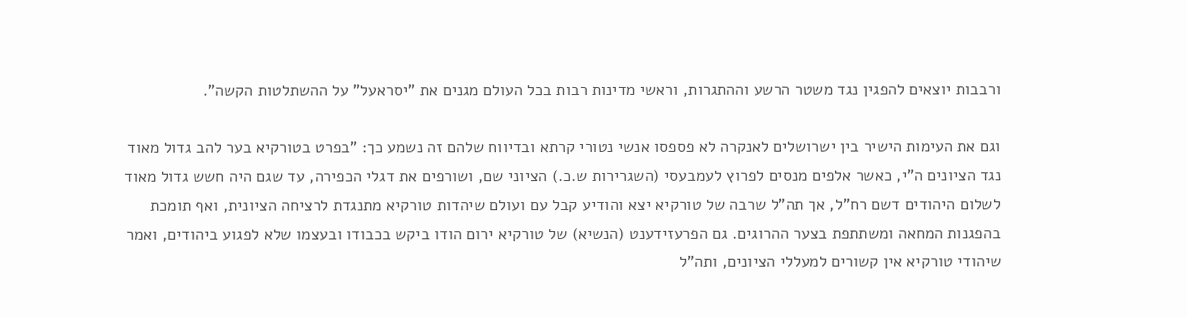ורבבות יוצאים להפגין נגד משטר הרשע וההתגרות, וראשי מדינות רבות בכל העולם מגנים את "יסראעל" על ההשתלטות הקשה".

וגם את העימות הישיר בין ישרושלים לאנקרה לא פספסו אנשי נטורי קרתא ובדיווח שלהם זה נשמע כך: "בפרט בטורקיא בער להב גדול מאוד נגד הציונים ה"י, כאשר אלפים מנסים לפרוץ לעמבעסי (השגרירות ש.כ.) הציוני שם, ושורפים את דגלי הכפירה, עד שגם היה חשש גדול מאוד לשלום היהודים דשם רח"ל, אך תה"ל שרבה של טורקיא יצא והודיע קבל עם ועולם שיהדות טורקיא מתנגדת לרציחה הציונית, ואף תומכת בהפגנות המחאה ומשתתפת בצער ההרוגים. גם הפרעזידענט (הנשיא) של טורקיא ירום הודו ביקש בכבודו ובעצמו שלא לפגוע ביהודים, ואמר שיהודי טורקיא אין קשורים למעללי הציונים, ותה"ל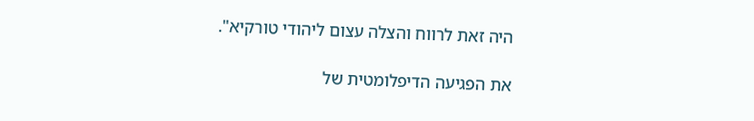היה זאת לרווח והצלה עצום ליהודי טורקיא".

את הפגיעה הדיפלומטית של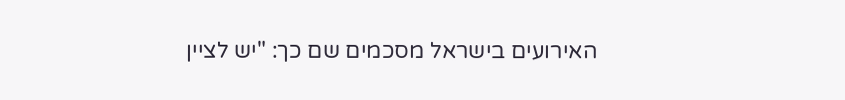האירועים בישראל מסכמים שם כך: "יש לציין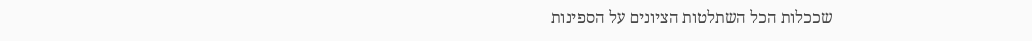שככלות הכל השתלטות הציונים על הספינות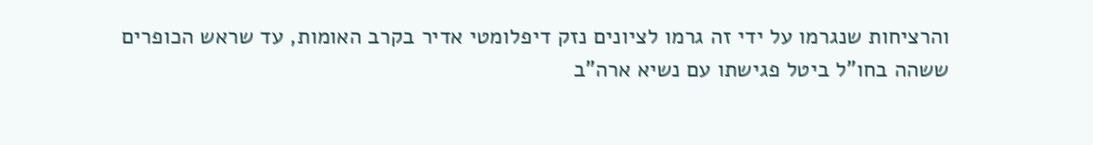והרציחות שנגרמו על ידי זה גרמו לציונים נזק דיפלומטי אדיר בקרב האומות, עד שראש הכופרים ששהה בחו"ל ביטל פגישתו עם נשיא ארה"ב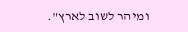ומיהר לשוב לארץ".